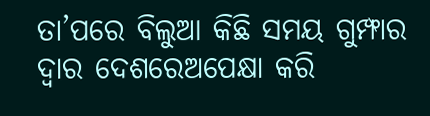ତା’ପରେ ବିଲୁଆ କିଛି ସମୟ ଗୁମ୍ଫାର ଦ୍ୱାର ଦେଶରେଅପେକ୍ଷା କରି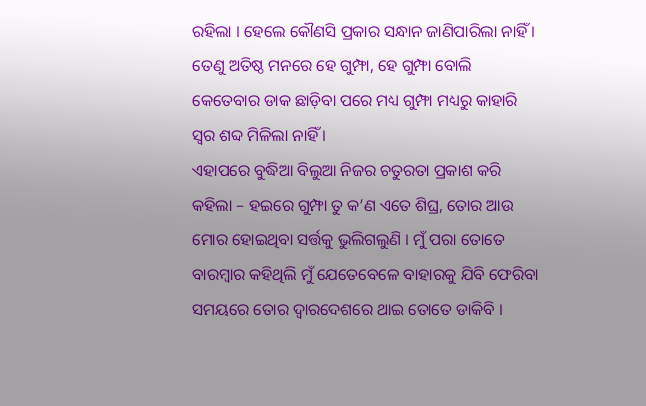ରହିଲା । ହେଲେ କୌଣସି ପ୍ରକାର ସନ୍ଧାନ ଜାଣିପାରିଲା ନାହିଁ । ତେଣୁ ଅତିଷ୍ଠ ମନରେ ହେ ଗୁମ୍ଫା, ହେ ଗୁମ୍ଫା ବୋଲି କେତେବାର ଡାକ ଛାଡ଼ିବା ପରେ ମଧ୍ୟ ଗୁମ୍ଫା ମଧ୍ୟରୁ କାହାରି ସ୍ୱର ଶବ୍ଦ ମିଳିଲା ନାହିଁ ।
ଏହାପରେ ବୁଦ୍ଧିଆ ବିଲୁଆ ନିଜର ଚତୁରତା ପ୍ରକାଶ କରି କହିଲା – ହଇରେ ଗୁମ୍ଫା ତୁ କ’ଣ ଏତେ ଶିଘ୍ର, ତୋର ଆଉ ମୋର ହୋଇଥିବା ସର୍ତ୍ତକୁ ଭୁଲିଗଲୁଣି । ମୁଁ ପରା ତୋତେ ବାରମ୍ବାର କହିଥିଲି ମୁଁ ଯେତେବେଳେ ବାହାରକୁ ଯିବି ଫେରିବା ସମୟରେ ତୋର ଦ୍ୱାରଦେଶରେ ଥାଇ ତୋତେ ଡାକିବି ।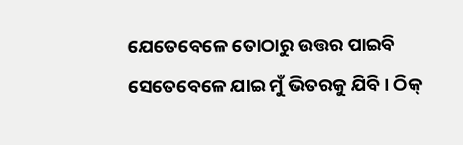ଯେତେବେଳେ ତୋଠାରୁ ଉତ୍ତର ପାଇବି ସେତେବେଳେ ଯାଇ ମୁଁ ଭିତରକୁ ଯିବି । ଠିକ୍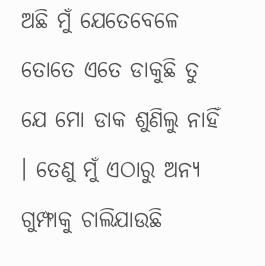ଅଛି ମୁଁ ଯେତେବେଳେ ତୋତେ ଏତେ ଡାକୁଛି ତୁ ଯେ ମୋ ଡାକ ଶୁଣିଲୁ ନାହିଁ । ତେଣୁ ମୁଁ ଏଠାରୁ ଅନ୍ୟ ଗୁମ୍ଫାକୁ ଚାଲିଯାଉଛି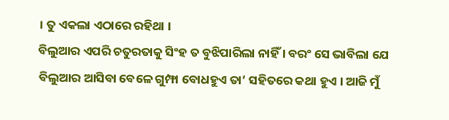। ତୁ ଏକଲା ଏଠାରେ ରହିଥା ।
ବିଲୁଆର ଏପରି ଚତୁରତାକୁ ସିଂହ ତ ବୁଝିପାରିଲା ନାହିଁ । ବରଂ ସେ ଭାବିଲା ଯେ ବିଲୁଆର ଆସିବା ବେଳେ ଗୁମ୍ଫା ବୋଧହୁଏ ତା’ ସହିତରେ କଥା ହୁଏ । ଆଜି ମୁଁ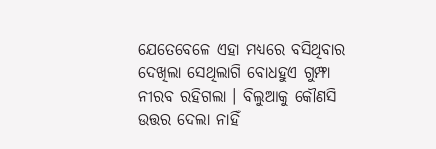ଯେତେବେଳେ ଏହା ମଧ୍ୟରେ ବସିଥିବାର ଦେଖିଲା ସେଥିଲାଗି ବୋଧହୁଏ ଗୁମ୍ଫା ନୀରବ ରହିଗଲା । ବିଲୁଆକୁ କୌଣସି ଉତ୍ତର ଦେଲା ନାହିଁ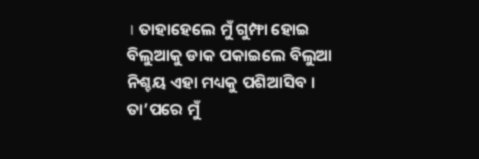। ତାହାହେଲେ ମୁଁ ଗୁମ୍ଫା ହୋଇ ବିଲୁଆକୁ ଡାକ ପକାଇଲେ ବିଲୁଆ ନିଶ୍ଚୟ ଏହା ମଧ୍ୟକୁ ପଶିଆସିବ । ତା’ପରେ ମୁଁ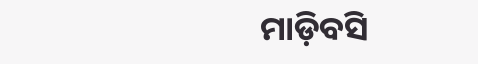ମାଡ଼ିବସି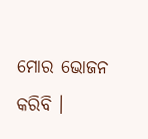ମୋର ଭୋଜନ କରିବି ।